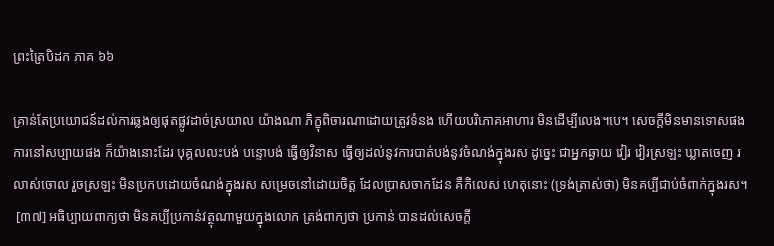ព្រះត្រៃបិដក ភាគ ៦៦

គ្រាន់តែប្រយោជន៍ដល់ការឆ្លងឲ្យផុតផ្លូវដាច់ស្រយាល យ៉ាងណា ភិក្ខុពិចារណាដោយត្រូវទំនង ហើយបរិភោគអាហារ មិនដើម្បីលេង។បេ។ សេចក្តីមិនមានទោសផង ការនៅសប្បាយផង ក៏យ៉ាងនោះដែរ បុគ្គលលះបង់ បន្ទោបង់ ធ្វើឲ្យវិនាស ធ្វើឲ្យដល់នូវការបាត់បង់នូវចំណង់ក្នុងរស ដូច្នេះ ជាអ្នកឆ្ងាយ វៀរ វៀរស្រឡះ ឃ្លាតចេញ រលាស់ចោល រួចស្រឡះ មិនប្រកបដោយចំណង់ក្នុងរស សម្រេចនៅដោយចិត្ត ដែលប្រាសចាកដែន គឺកិលេស ហេតុនោះ (ទ្រង់ត្រាស់ថា) មិនគប្បីជាប់ចំពាក់ក្នុងរស។
 [៣៧] អធិប្បាយពាក្យថា មិនគប្បីប្រកាន់វត្ថុណាមួយក្នុងលោក ត្រង់ពាក្យថា ប្រកាន់ បានដល់សេចក្តី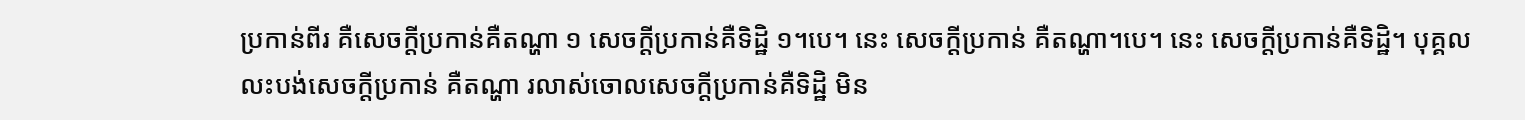ប្រកាន់ពីរ គឺសេចក្តីប្រកាន់គឺតណ្ហា ១ សេចក្តីប្រកាន់គឺទិដ្ឋិ ១។បេ។ នេះ សេចក្តីប្រកាន់ គឺតណ្ហា។បេ។ នេះ សេចក្តីប្រកាន់គឺទិដ្ឋិ។ បុគ្គលលះបង់សេចក្តីប្រកាន់ គឺតណ្ហា រលាស់ចោលសេចក្តីប្រកាន់គឺទិដ្ឋិ មិន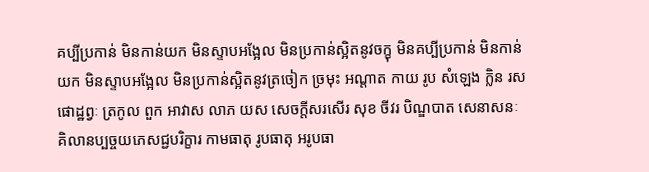គប្បីប្រកាន់ មិនកាន់យក មិនស្ទាបអង្អែល មិនប្រកាន់ស្អិតនូវចក្ខុ មិនគប្បីប្រកាន់ មិនកាន់យក មិនស្ទាបអង្អែល មិនប្រកាន់ស្អិតនូវត្រចៀក ច្រមុះ អណ្តាត កាយ រូប សំឡេង ក្លិន រស ផោដ្ឋព្វៈ ត្រកូល ពួក អាវាស លាភ យស សេចក្តីសរសើរ សុខ ចីវរ បិណ្ឌបាត សេនាសនៈ គិលានប្បច្ចយភេសជ្ជបរិក្ខារ កាមធាតុ រូបធាតុ អរូបធា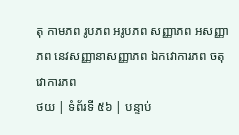តុ កាមភព រូបភព អរូបភព សញ្ញាភព អសញ្ញាភព នេវសញ្ញានាសញ្ញាភព ឯកវោការភព ចតុវោការភព
ថយ | ទំព័រទី ៥៦ | បន្ទាប់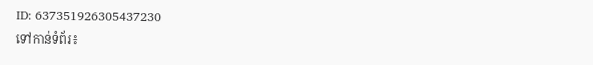ID: 637351926305437230
ទៅកាន់ទំព័រ៖